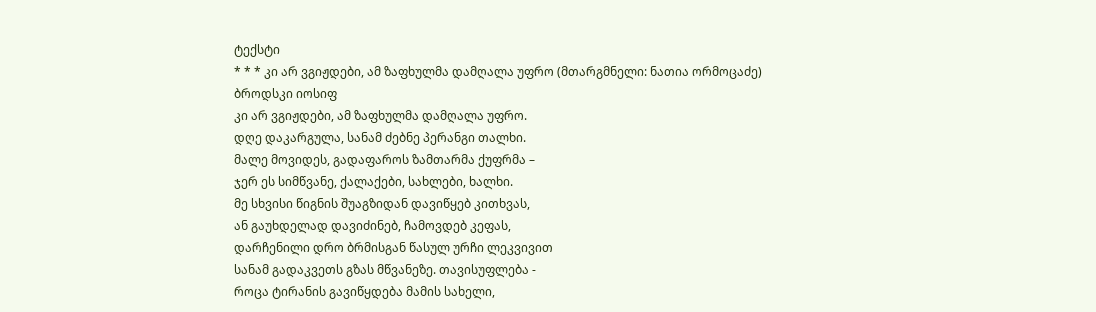ტექსტი
* * * კი არ ვგიჟდები, ამ ზაფხულმა დამღალა უფრო (მთარგმნელი: ნათია ორმოცაძე)
ბროდსკი იოსიფ
კი არ ვგიჟდები, ამ ზაფხულმა დამღალა უფრო.
დღე დაკარგულა, სანამ ძებნე პერანგი თალხი.
მალე მოვიდეს, გადაფაროს ზამთარმა ქუფრმა –
ჯერ ეს სიმწვანე, ქალაქები, სახლები, ხალხი.
მე სხვისი წიგნის შუაგზიდან დავიწყებ კითხვას,
ან გაუხდელად დავიძინებ, ჩამოვდებ კეფას,
დარჩენილი დრო ბრმისგან წასულ ურჩი ლეკვივით
სანამ გადაკვეთს გზას მწვანეზე. თავისუფლება -
როცა ტირანის გავიწყდება მამის სახელი,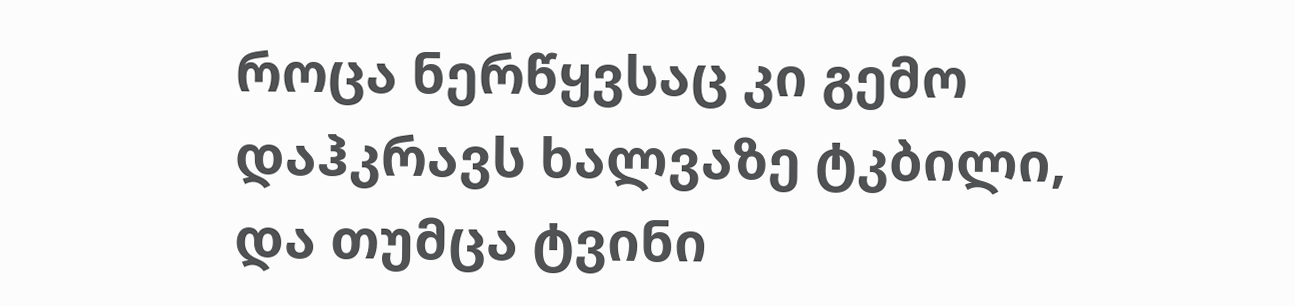როცა ნერწყვსაც კი გემო დაჰკრავს ხალვაზე ტკბილი,
და თუმცა ტვინი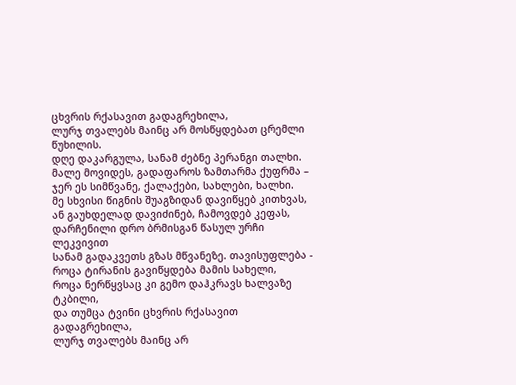ცხვრის რქასავით გადაგრეხილა,
ლურჯ თვალებს მაინც არ მოსწყდებათ ცრემლი წუხილის.
დღე დაკარგულა, სანამ ძებნე პერანგი თალხი.
მალე მოვიდეს, გადაფაროს ზამთარმა ქუფრმა –
ჯერ ეს სიმწვანე, ქალაქები, სახლები, ხალხი.
მე სხვისი წიგნის შუაგზიდან დავიწყებ კითხვას,
ან გაუხდელად დავიძინებ, ჩამოვდებ კეფას,
დარჩენილი დრო ბრმისგან წასულ ურჩი ლეკვივით
სანამ გადაკვეთს გზას მწვანეზე. თავისუფლება -
როცა ტირანის გავიწყდება მამის სახელი,
როცა ნერწყვსაც კი გემო დაჰკრავს ხალვაზე ტკბილი,
და თუმცა ტვინი ცხვრის რქასავით გადაგრეხილა,
ლურჯ თვალებს მაინც არ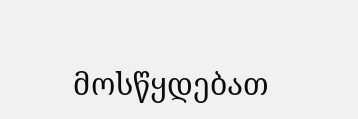მოსწყდებათ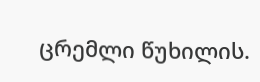ცრემლი წუხილის.